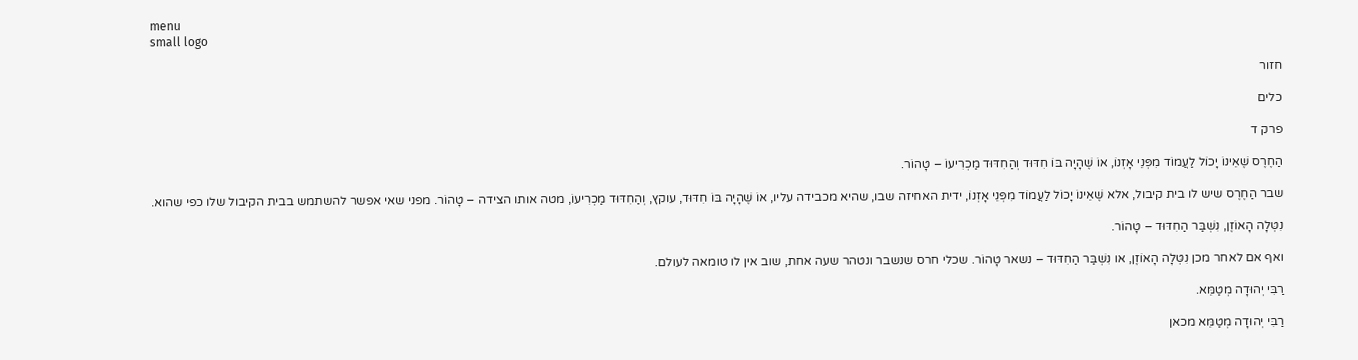menu
small logo

חזור

כלים

פרק ד

הַחֶרֶס שֶׁאֵינוֹ יָכוֹל לַעֲמוֹד מִפְּנֵי אָזְנוֹ, אוֹ שֶׁהָיָה בּוֹ חִדּוּד וְהַחִדּוּד מַכְרִיעוֹ – טָהוֹר.

שבר הַחֶרֶס שיש לו בית קיבול, אלא שֶׁאֵינוֹ יָכוֹל לַעֲמוֹד מִפְּנֵי אָזְנוֹ, ידית האחיזה שבו, שהיא מכבידה עליו, אוֹ שֶׁהָיָה בּוֹ חִדּוּד, עוקץ, וְהַחִדּוּד מַכְרִיעוֹ, מטה אותו הצידה – טָהוֹר. מפני שאי אפשר להשתמש בבית הקיבול שלו כפי שהוא.

נִטְּלָה הָאוֹזֶן, נִשְׁבַּר הַחִדּוּד – טָהוֹר.

ואף אם לאחר מכן נִטְּלָה הָאוֹזֶן, או נִשְׁבַּר הַחִדּוּד – נשאר טָהוֹר. שכלי חרס שנשבר ונטהר שעה אחת, שוב אין לו טומאה לעולם.

רַבִּי יְהוּדָה מְטַמֵּא.

רַבִּי יְהוּדָה מְטַמֵּא מכאן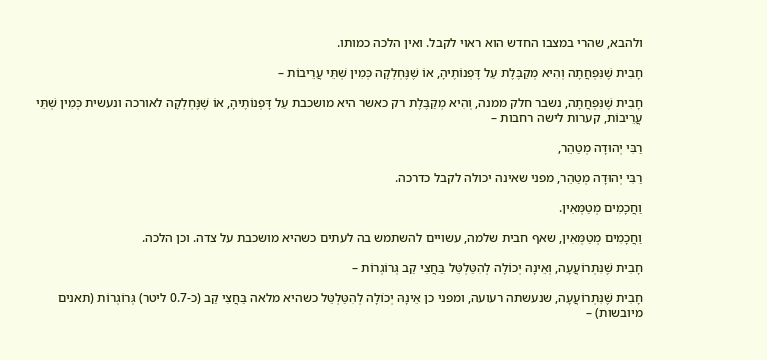ולהבא, שהרי במצבו החדש הוא ראוי לקבל. ואין הלכה כמותו.

חָבִית שֶׁנִּפְחֲתָה וְהִיא מְקַבֶּלֶת עַל דָּפְנוֹתֶיהָ, אוֹ שֶׁנֶּחְלְקָה כְּמִין שְׁתֵּי עֲרֵיבוֹת –

חָבִית שֶׁנִּפְחֲתָה, נשבר חלק ממנה, וְהִיא מְקַבֶּלֶת רק כאשר היא מושכבת עַל דָּפְנוֹתֶיהָ, אוֹ שֶׁנֶּחְלְקָה לאורכה ונעשית כְּמִין שְׁתֵּי עֲרֵיבוֹת, קערות לישה רחבות –

רַבִּי יְהוּדָה מְטַהֵר,

רַבִּי יְהוּדָה מְטַהֵר, מפני שאינה יכולה לקבל כדרכה.

וַחֲכָמִים מְטַמְּאִין.

וַחֲכָמִים מְטַמְּאִין, שאף חבית שלמה, עשויים להשתמש בה לעתים כשהיא מושכבת על צדה. וכן הלכה.

חָבִית שֶׁנִּתְרוֹעֲעָה, וְאֵינָהּ יְכוֹלָה לְהִטַּלְטֵּל בַּחֲצִי קַב גְּרוֹגְרוֹת –

חָבִית שֶׁנִּתְרוֹעֲעָה, שנעשתה רעועה, ומפני כן אֵינָהּ יְכוֹלָה לְהִטַּלְטֵּל כשהיא מלאה בַּחֲצִי קַב (כ-0.7 ליטר) גְּרוֹגְרוֹת (תאנים מיובשות) –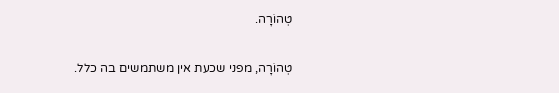טְהוֹרָה.

טְהוֹרָה, מפני שכעת אין משתמשים בה כלל.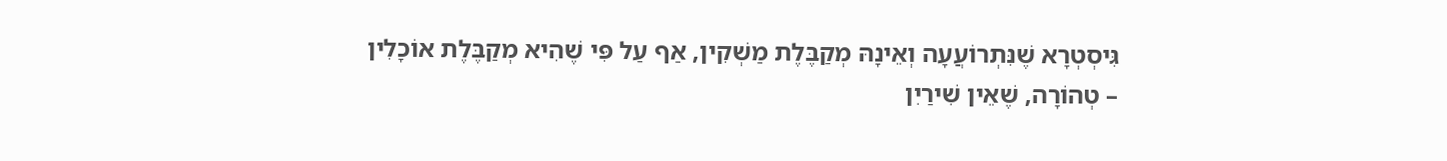גִּיסְטְרָא שֶׁנִּתְרוֹעֲעָה וְאֵינָהּ מְקַבֶּלֶת מַשְׁקִין, אַף עַל פִּי שֶׁהִיא מְקַבֶּלֶת אוֹכָלִין – טְהוֹרָה, שֶׁאֵין שִׁירַיִן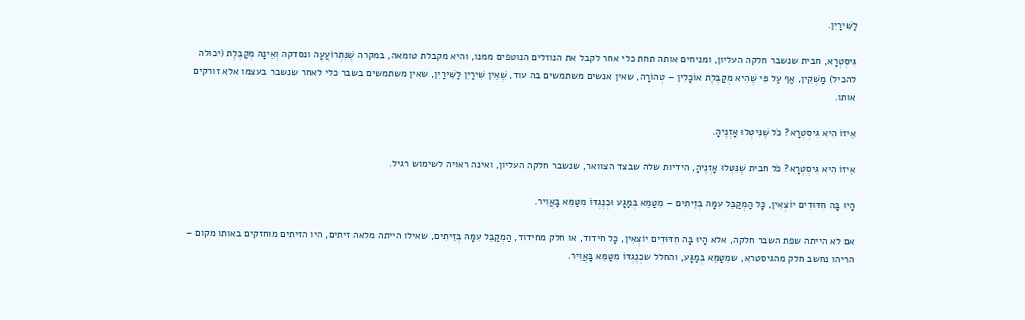לַשִּׁירַיִן.

גִּיסְטְרָא, חבית שנשבר חלקה העליון, ומניחים אותה תחת כלי אחר לקבל את הנוזלים הנוטפים ממנו, והיא מקבלת טומאה, במקרה שֶׁנִּתְרוֹעֲעָה ונסדקה וְאֵינָהּ מְקַבֶּלֶת (יכולה להכיל) מַשְׁקִין, אַף עַל פִּי שֶׁהִיא מְקַבֶּלֶת אוֹכָלִין – טְהוֹרָה, שאין אנשים משתמשים בה עוד, שֶׁאֵין שִׁירַיִן לַשִּׁירַיִן, שאין משתמשים בשבר כלי לאחר שנשבר בעצמו אלא זורקים אותו.

אֵיזוֹ הִיא גִּיסְטְרָא? כֹּל שֶׁנִּיטְּלוּ אָזְנֶיהָ.

אֵיזוֹ הִיא גִּיסְטְרָא? כֹּל חבית שֶׁנִּטְּלוּ אָזְנֶיהָ, הידיות שלה שבצד הצוואר, שנשבר חלקה העליון, ואינה ראויה לשימוש רגיל.

הָיוּ בָּה חִדּוּדִים יוֹצְאִין, כָּל הַמְקַבֵּל עִמָּהּ בְּזֵיתִים – מִטַּמֵּא בְּמַגָּע וּכְנֶגְדּוֹ מִטַּמֵּא בָּאֲוִיר.

אם לא הייתה שפת השבר חלקה, אלא הָיוּ בָּה חִדּוּדִים יוֹצְאִין, כָּל חידוד, או חלק מחידוד, הַמְקַבֵּל עִמָּהּ בְּזֵיתִים, שאילו הייתה מלאה זיתים, היו הזיתים מוחזקים באותו מקום – הריהו נחשב חלק מהגיסטרא, שמִטַּמֵּא בְּמַגָּע, והחלל שכְנֶגְדּוֹ מִטַּמֵּא בָּאֲוִיר.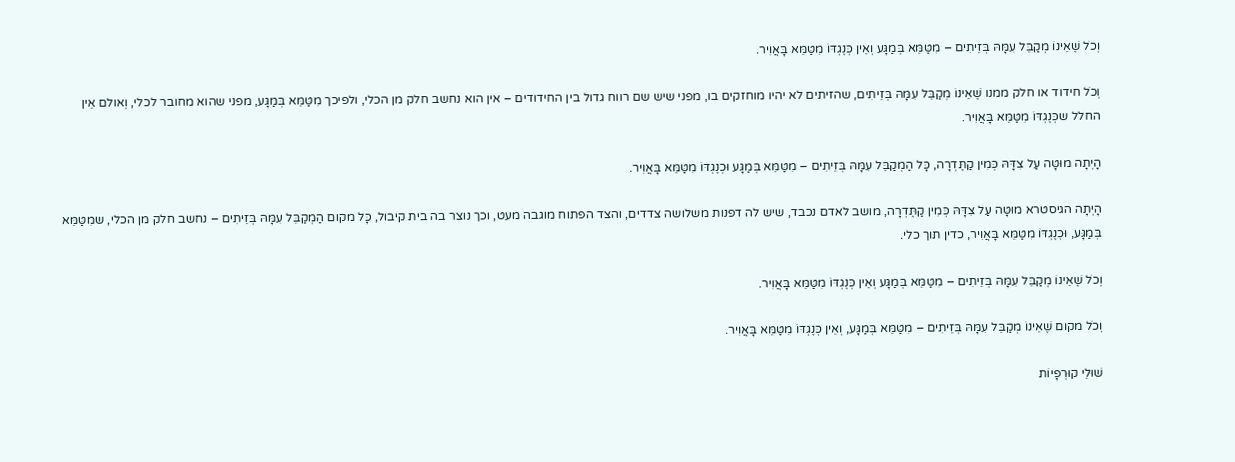וְכֹל שֶׁאֵינוֹ מְקַבֵּל עִמָּהּ בְּזֵיתִים – מִטַּמֵּא בְּמַגָּע וְאֵין כְּנֶגְדּוֹ מִטַּמֵּא בָּאֲוִיר.

וְכֹל חידוד או חלק ממנו שֶׁאֵינוֹ מְקַבֵּל עִמָּהּ בְּזֵיתִים, שהזיתים לא יהיו מוחזקים בו, מפני שיש שם רווח גדול בין החידודים – אין הוא נחשב חלק מן הכלי, ולפיכך מִטַּמֵּא בְּמַגָּע, מפני שהוא מחובר לכלי, וְאולם אֵין החלל שכְּנֶגְדּוֹ מִטַּמֵּא בָּאֲוִיר.

הָיְתָה מוּטָּה עַל צִדָּהּ כְּמִין קַתֶּדְרָה, כָּל הַמְקַבֵּל עִמָּהּ בְּזֵיתִים – מִטַּמֵּא בְּמַגָּע וּכְנֶגְדּוֹ מִטַּמֵּא בָּאֲוִיר.

הָיְתָה הגיסטרא מוּטָּה עַל צִדָּהּ כְּמִין קַתֶּדְרָה, מושב לאדם נכבד, שיש לה דפנות משלושה צדדים, והצד הפתוח מוגבה מעט, וכך נוצר בה בית קיבול, כָּל מקום הַמְקַבֵּל עִמָּהּ בְּזֵיתִים – נחשב חלק מן הכלי, שמִטַּמֵּא בְּמַגָּע, וּכְנֶגְדּוֹ מִטַּמֵּא בָּאֲוִיר, כדין תוך כלי.

וְכֹל שֶׁאֵינוֹ מְקַבֵּל עִמָּהּ בְּזֵיתִים – מִטַּמֵּא בְּמַגָּע וְאֵין כְּנֶגְדּוֹ מִטַּמֵּא בָּאֲוִיר.

וְכֹל מקום שֶׁאֵינוֹ מְקַבֵּל עִמָּהּ בְּזֵיתִים – מִטַּמֵּא בְּמַגָּע, וְאֵין כְּנֶגְדּוֹ מִטַּמֵּא בָּאֲוִיר.

שׁוּלֵי קוּרְפָיוֹת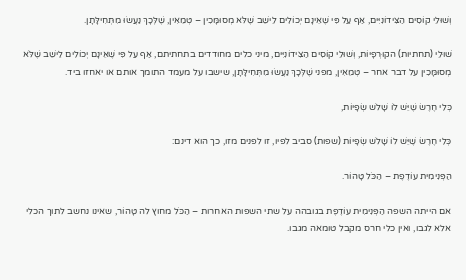וְשׁוּלֵי קוֹסִים הַצִּידוֹנִיִּים, אַף עַל פִּי שֶׁאֵינָם יְכוֹלִים לֵישֵׁב שֶׁלֹּא מְסוּמָּכִין – טְמֵאִין, שֶׁלְּכָךְ נַעֲשׂוּ מִתְּחִילָּתָן.

שׁוּלֵי (תחתיות) הקוּרְפָיוֹת, וְשׁוּלֵי קוֹסִים הַצִּידוֹנִיִּים, מיני כלים מחודדים בתחתיתם, אַף עַל פִּי שֶׁאֵינָם יְכוֹלִים לֵישֵׁב שֶׁלֹּא מְסוּמָּכִין על דבר אחר – טְמֵאִין, מפני שֶׁלְּכָךְ נַעֲשׂוּ מִתְּחִילָּתָן, שישבו על מעמד התומך אותם או יאחזו ביד.

כְּלִי חֶרֶשׂ שֶׁיֵּשׁ לוֹ שָׁלשׁ שְׂפָיוֹת,

כְּלִי חֶרֶשׂ שֶׁיֵּשׁ לוֹ שָׁלשׁ שְׂפָיוֹת (שפות) סביב לפיו, זו לפנים מזו, כך הוא דינם:

הַפְּנִימִית עוֹדֶפֶת – הַכֹּל טָהוֹר.

אם הייתה השפה הַפְּנִימִית עוֹדֶפֶת בגובהה על שתי השפות האחרות – הַכֹּל מחוץ לה טָהוֹר, שאינו נחשב לתוך הכלי אלא לגבו, ואין כלי חרס מקבל טומאה מגבו.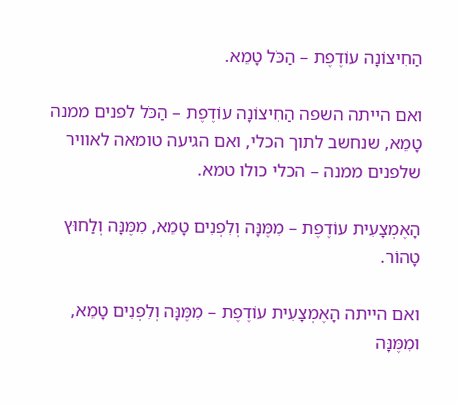הַחִיצוֹנָה עוֹדֶפֶת – הַכֹּל טָמֵא.

ואם הייתה השפה הַחִיצוֹנָה עוֹדֶפֶת – הַכֹּל לפנים ממנה טָמֵא, שנחשב לתוך הכלי, ואם הגיעה טומאה לאוויר שלפנים ממנה – הכלי כולו טמא.

הָאֶמְצָעִית עוֹדֶפֶת – מִמֶּנָּה וְלִפְנִים טָמֵא, מִמֶּנָּה וְלַחוּץ טָהוֹר.

ואם הייתה הָאֶמְצָעִית עוֹדֶפֶת – מִמֶּנָּה וְלִפְנִים טָמֵא, ומִמֶּנָּה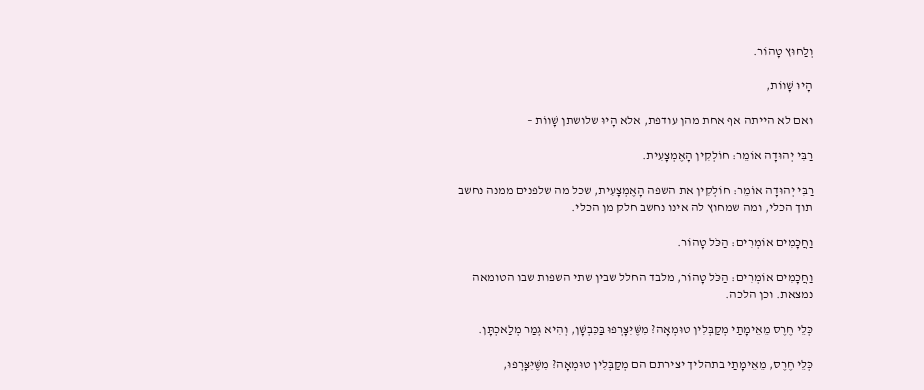וְלַחוּץ טָהוֹר.

הָיוּ שָׁווֹת,

ואם לא הייתה אף אחת מהן עודפת, אלא הָיוּ שלושתן שָׁווֹת –

רַבִּי יְהוּדָה אוֹמֵר: חוֹלְקִין הָאֶמְצָעִית.

רַבִּי יְהוּדָה אוֹמֵר: חוֹלְקִין את השפה הָאֶמְצָעִית, שכל מה שלפנים ממנה נחשב תוך הכלי, ומה שמחוץ לה אינו נחשב חלק מן הכלי.

וַחֲכָמִים אוֹמְרִים: הַכֹּל טָהוֹר.

וַחֲכָמִים אוֹמְרִים: הַכֹּל טָהוֹר, מלבד החלל שבין שתי השפות שבו הטומאה נמצאת. וכן הלכה.

כְּלֵי חֶרֶס מֵאֵימָתַי מְקַבְּלִין טוּמְאָה? מִשֶּׁיִּצָּרְפוּ בַּכִּבְשָׁן, וְהִיא גְּמַר מְלַאכְתָּן.

כְּלֵי חֶרֶס, מֵאֵימָתַי בתהליך יצירתם הם מְקַבְּלִין טוּמְאָה? מִשֶּׁיִּצָּרְפוּ,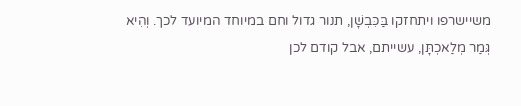משיישרפו ויתחזקו בַּכִּבְשָׁן, תנור גדול וחם במיוחד המיועד לכך. וְהִיא גְּמַר מְלַאכְתָּן, עשייתם, אבל קודם לכן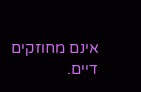אינם מחוזקים דיים.